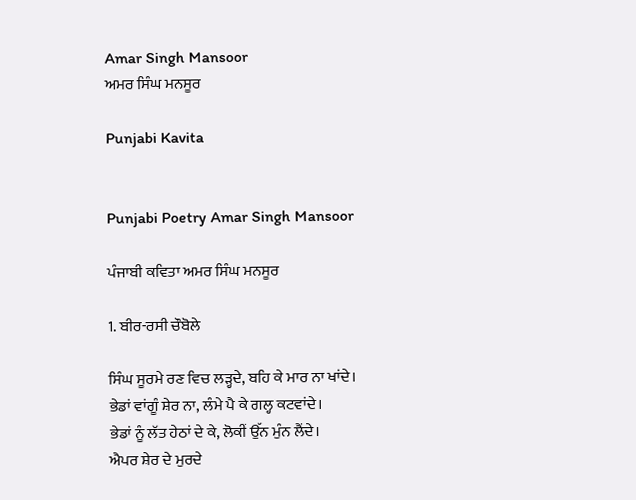Amar Singh Mansoor
ਅਮਰ ਸਿੰਘ ਮਨਸੂਰ

Punjabi Kavita


Punjabi Poetry Amar Singh Mansoor

ਪੰਜਾਬੀ ਕਵਿਤਾ ਅਮਰ ਸਿੰਘ ਮਨਸੂਰ

1. ਬੀਰ-ਰਸੀ ਚੌਬੋਲੇ

ਸਿੰਘ ਸੂਰਮੇ ਰਣ ਵਿਚ ਲੜ੍ਹਦੇ, ਬਹਿ ਕੇ ਮਾਰ ਨਾ ਖਾਂਦੇ।
ਭੇਡਾਂ ਵਾਂਗੂੰ ਸ਼ੇਰ ਨਾ, ਲੰਮੇ ਪੈ ਕੇ ਗਲ੍ਹ ਕਟਵਾਂਦੇ।
ਭੇਡਾਂ ਨੂੰ ਲੱਤ ਹੇਠਾਂ ਦੇ ਕੇ, ਲੋਕੀਂ ਉੱਨ ਮੁੰਨ ਲੈਂਦੇ।
ਐਪਰ ਸ਼ੇਰ ਦੇ ਮੁਰਦੇ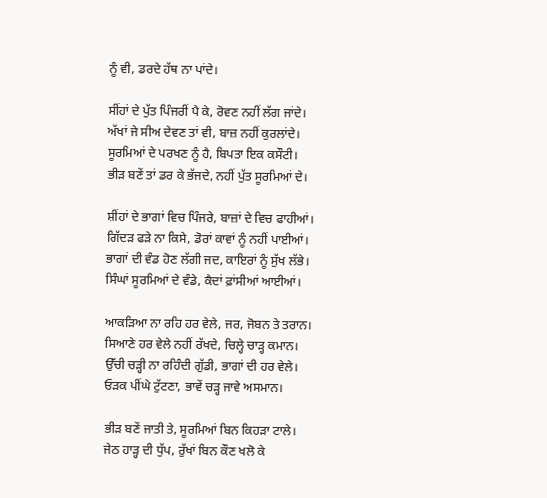ਨੂੰ ਵੀ, ਡਰਦੇ ਹੱਥ ਨਾ ਪਾਂਦੇ।

ਸੀਂਹਾਂ ਦੇ ਪੁੱਤ ਪਿੰਜਰੀਂ ਪੈ ਕੇ, ਰੋਵਣ ਨਹੀਂ ਲੱਗ ਜਾਂਦੇ।
ਅੱਖਾਂ ਜੇ ਸੀਅ ਦੇਵਣ ਤਾਂ ਵੀ, ਬਾਜ਼ ਨਹੀਂ ਕੁਰਲਾਂਦੇ।
ਸੂਰਮਿਆਂ ਦੇ ਪਰਖਣ ਨੂੰ ਹੈ, ਬਿਪਤਾ ਇਕ ਕਸੌਟੀ।
ਭੀੜ ਬਣੇਂ ਤਾਂ ਡਰ ਕੇ ਭੱਜਦੇ, ਨਹੀਂ ਪੁੱਤ ਸੂਰਮਿਆਂ ਦੇ।

ਸ਼ੀਂਹਾਂ ਦੇ ਭਾਗਾਂ ਵਿਚ ਪਿੰਜਰੇ, ਬਾਜ਼ਾਂ ਦੇ ਵਿਚ ਫਾਹੀਆਂ।
ਗਿੱਦੜ ਫੜੇ ਨਾ ਕਿਸੇ, ਡੋਰਾਂ ਕਾਵਾਂ ਨੂੰ ਨਹੀਂ ਪਾਈਆਂ।
ਭਾਗਾਂ ਦੀ ਵੰਡ ਹੋਣ ਲੱਗੀ ਜਦ, ਕਾਇਰਾਂ ਨੂੰ ਸੁੱਖ ਲੱਭੇ।
ਸਿੰਘਾਂ ਸੂਰਮਿਆਂ ਦੇ ਵੰਡੇ, ਕੈਦਾਂ ਫ਼ਾਂਸੀਆਂ ਆਈਆਂ।

ਆਕੜਿਆ ਨਾ ਰਹਿ ਹਰ ਵੇਲੇ, ਜਰ, ਜੋਬਨ ਤੇ ਤਰਾਨ।
ਸਿਆਣੇ ਹਰ ਵੇਲੇ ਨਹੀਂ ਰੱਖਦੇ, ਚਿਲ੍ਹੇ ਚਾੜ੍ਹ ਕਮਾਨ।
ਉੱਚੀ ਚੜ੍ਹੀ ਨਾ ਰਹਿੰਦੀ ਗੁੱਡੀ, ਭਾਗਾਂ ਦੀ ਹਰ ਵੇਲੇ।
ਓੜਕ ਪੀਂਘੇ ਟੁੱਟਣਾ, ਭਾਵੇਂ ਚੜ੍ਹ ਜਾਵੇ ਅਸਮਾਨ।

ਭੀੜ ਬਣੇਂ ਜਾਤੀ ਤੇ, ਸੂਰਮਿਆਂ ਬਿਨ ਕਿਹੜਾ ਟਾਲੇ।
ਜੇਠ ਹਾੜ੍ਹ ਦੀ ਧੁੱਪ, ਰੁੱਖਾਂ ਬਿਨ ਕੌਣ ਖਲੋ ਕੇ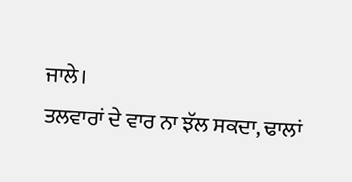ਜਾਲੇ।
ਤਲਵਾਰਾਂ ਦੇ ਵਾਰ ਨਾ ਝੱਲ ਸਕਦਾ, ਢਾਲਾਂ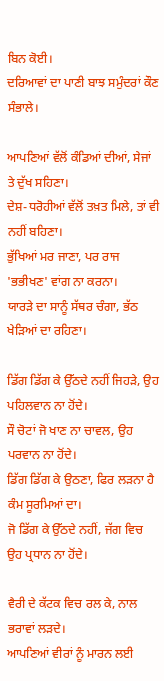ਬਿਨ ਕੋਈ।
ਦਰਿਆਵਾਂ ਦਾ ਪਾਣੀ ਬਾਝ ਸਮੁੰਦਰਾਂ ਕੌਣ ਸੰਭਾਲੇ।

ਆਪਣਿਆਂ ਵੱਲੋਂ ਕੰਡਿਆਂ ਦੀਆਂ, ਸੇਜਾਂ ਤੇ ਦੁੱਖ ਸਹਿਣਾ।
ਦੇਸ਼-ਧਰੋਹੀਆਂ ਵੱਲੋਂ ਤਖ਼ਤ ਮਿਲੇ, ਤਾਂ ਵੀ ਨਹੀਂ ਬਹਿਣਾ।
ਭੁੱਖਿਆਂ ਮਰ ਜਾਣਾ, ਪਰ ਰਾਜ 'ਭਭੀਖਣ' ਵਾਂਗ ਨਾ ਕਰਨਾ।
ਯਾਰੜੇ ਦਾ ਸਾਨੂੰ ਸੱਥਰ ਚੰਗਾ, ਭੱਠ ਖੇੜਿਆਂ ਦਾ ਰਹਿਣਾ।

ਡਿੱਗ ਡਿੱਗ ਕੇ ਉੱਠਦੇ ਨਹੀਂ ਜਿਹੜੇ, ਉਹ ਪਹਿਲਵਾਨ ਨਾ ਹੋਂਦੇ।
ਸੌ ਚੋਟਾਂ ਜੋ ਖਾਣ ਨਾ ਚਾਵਲ, ਉਹ ਪਰਵਾਨ ਨਾ ਹੋਂਦੇ।
ਡਿੱਗ ਡਿੱਗ ਕੇ ਉਠਣਾ, ਫਿਰ ਲੜਨਾ ਹੈ ਕੰਮ ਸੂਰਮਿਆਂ ਦਾ।
ਜੋ ਡਿੱਗ ਕੇ ਉੱਠਦੇ ਨਹੀਂ, ਜੱਗ ਵਿਚ ਉਹ ਪ੍ਰਧਾਨ ਨਾ ਹੋਂਦੇ।

ਵੈਰੀ ਦੇ ਕੱਟਕ ਵਿਚ ਰਲ ਕੇ, ਨਾਲ ਭਰਾਵਾਂ ਲੜਦੇ।
ਆਪਣਿਆਂ ਵੀਰਾਂ ਨੂੰ ਮਾਰਨ ਲਈ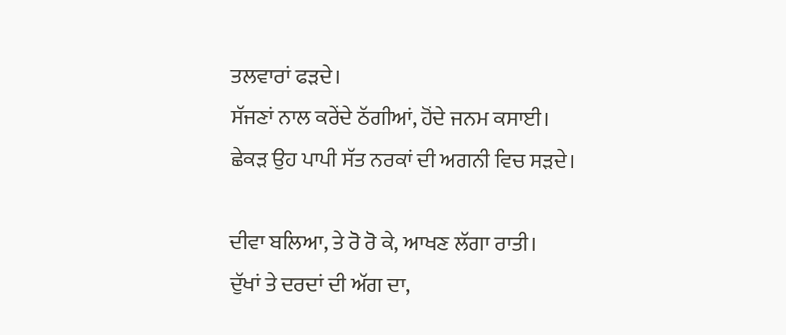ਤਲਵਾਰਾਂ ਫੜਦੇ।
ਸੱਜਣਾਂ ਨਾਲ ਕਰੇਂਦੇ ਠੱਗੀਆਂ, ਹੋਂਦੇ ਜਨਮ ਕਸਾਈ।
ਛੇਕੜ ਉਹ ਪਾਪੀ ਸੱਤ ਨਰਕਾਂ ਦੀ ਅਗਨੀ ਵਿਚ ਸੜਦੇ।

ਦੀਵਾ ਬਲਿਆ, ਤੇ ਰੋ ਰੋ ਕੇ, ਆਖਣ ਲੱਗਾ ਰਾਤੀ।
ਦੁੱਖਾਂ ਤੇ ਦਰਦਾਂ ਦੀ ਅੱਗ ਦਾ,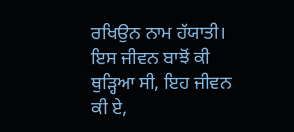ਰਖਿਉਨ ਨਾਮ ਹੱਯਾਤੀ।
ਇਸ ਜੀਵਨ ਬਾਝੋਂ ਕੀ ਥੁੜ੍ਹਿਆ ਸੀ, ਇਹ ਜੀਵਨ ਕੀ ਏ,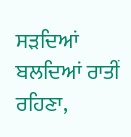ਸੜਦਿਆਂ ਬਲਦਿਆਂ ਰਾਤੀਂ ਰਹਿਣਾ,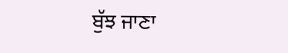ਬੁੱਝ ਜਾਣਾ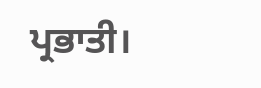ਪ੍ਰਭਾਤੀ।